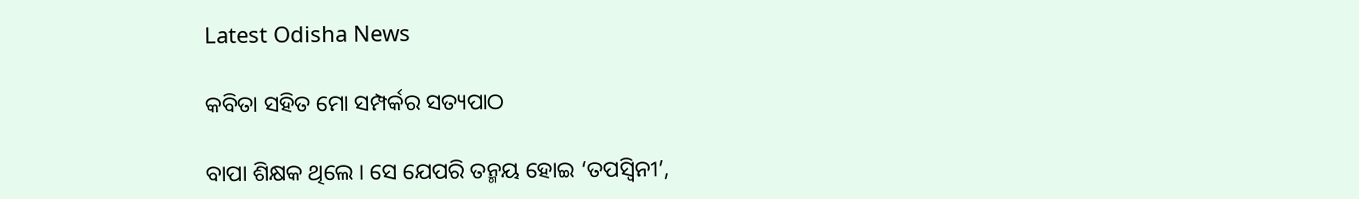Latest Odisha News

କବିତା ସହିତ ମୋ ସମ୍ପର୍କର ସତ୍ୟପାଠ

ବାପା ଶିକ୍ଷକ ଥିଲେ । ସେ ଯେପରି ତନ୍ମୟ ହୋଇ ‘ତପସ୍ୱିନୀ’,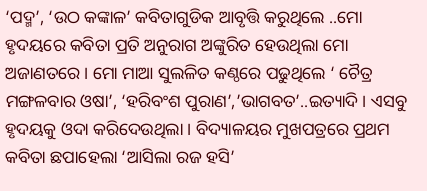‘ପଦ୍ମ’, ‘ଉଠ କଙ୍କାଳ’ କବିତାଗୁଡିକ ଆବୃତ୍ତି କରୁଥିଲେ ..ମୋ ହୃଦୟରେ କବିତା ପ୍ରତି ଅନୁରାଗ ଅଙ୍କୁରିତ ହେଉଥିଲା ମୋ ଅଜାଣତରେ । ମୋ ମାଆ ସୁଲଳିତ କଣ୍ଠରେ ପଢୁଥିଲେ ‘ ଚୈତ୍ର ମଙ୍ଗଳବାର ଓଷା’, ‘ହରିବଂଶ ପୁରାଣ’,’ଭାଗବତ’..ଇତ୍ୟାଦି । ଏସବୁ ହୃଦୟକୁ ଓଦା କରିଦେଉଥିଲା । ବିଦ୍ୟାଳୟର ମୁଖପତ୍ରରେ ପ୍ରଥମ କବିତା ଛପାହେଲା ‘ଆସିଲା ରଜ ହସି’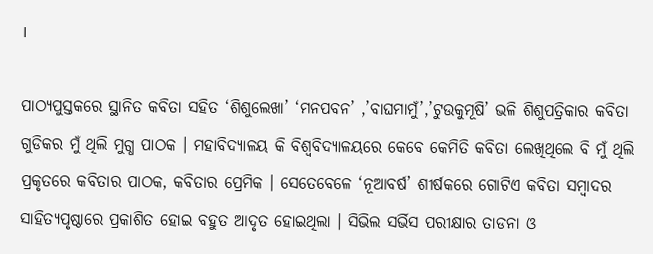।

ପାଠ୍ୟପୁସ୍ତକରେ ସ୍ଥାନିତ କବିତା ସହିତ ‘ଶିଶୁଲେଖା’ ‘ମନପବନ’ ,’ବାଘମାମୁଁ’,’ଟୁଉକୁମୂଷି’ ଭଳି ଶିଶୁପତ୍ରିକାର କବିତା ଗୁଡିକର ମୁଁ ଥିଲି ମୁଗ୍ଧ ପାଠକ । ମହାବିଦ୍ୟାଳୟ କି ବିଶ୍ୱବିଦ୍ୟାଳୟରେ କେବେ କେମିତି କବିତା ଲେଖିଥିଲେ ବି ମୁଁ ଥିଲି ପ୍ରକୃତରେ କବିତାର ପାଠକ, କବିତାର ପ୍ରେମିକ । ସେତେବେଳେ ‘ନୂଆବର୍ଷ’ ଶୀର୍ଷକରେ ଗୋଟିଏ କବିତା ସମ୍ବାଦର ସାହିତ୍ୟପୃଷ୍ଠାରେ ପ୍ରକାଶିତ ହୋଇ ବହୁତ ଆଦୃତ ହୋଇଥିଲା । ସିଭିଲ ସର୍ଭିସ ପରୀକ୍ଷାର ତାଡନା ଓ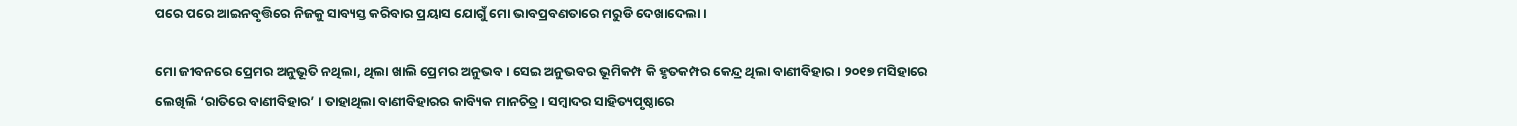ପରେ ପରେ ଆଇନବୃତ୍ତିରେ ନିଜକୁ ସାବ୍ୟସ୍ତ କରିବାର ପ୍ରୟାସ ଯୋଗୁଁ ମୋ ଭାବପ୍ରବଣତାରେ ମରୁଡି ଦେଖାଦେଲା ।

ମୋ ଜୀବନରେ ପ୍ରେମର ଅନୁଭୂତି ନଥିଲା, ଥିଲା ଖାଲି ପ୍ରେମର ଅନୁଭବ । ସେଇ ଅନୁଭବର ଭୂମିକମ୍ପ କି ହୃତକମ୍ପର କେନ୍ଦ୍ର ଥିଲା ବାଣୀବିହାର । ୨୦୧୭ ମସିହାରେ ଲେଖିଲି ‘ରାତିରେ ବାଣୀବିହାର’ । ତାହାଥିଲା ବାଣୀବିହାରର କାବ୍ୟିକ ମାନଚିତ୍ର । ସମ୍ବାଦର ସାହିତ୍ୟପୃଷ୍ଠାରେ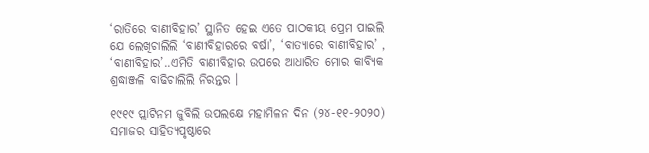‘ରାତିରେ ବାଣୀବିହାର’ ସ୍ଥାନିତ ହେଇ ଏତେ ପାଠକୀୟ ପ୍ରେମ ପାଇଲି ଯେ ଲେଖିଚାଲିଲି ‘ବାଣୀବିହାରରେ ବର୍ଷା’, ‘ବାତ୍ୟାରେ ବାଣୀବିହାର’ , ‘ବାଣୀବିହାର’..ଏମିତି ବାଣୀବିହାର ଉପରେ ଆଧାରିତ ମୋର କାବ୍ୟିକ ଶ୍ରଦ୍ଧାଞ୍ଜଳି ବାଢିଚାଲିଲି ନିରନ୍ତର ।

୧୯୧୯ ପ୍ଲାଟିନମ ଜୁବିଲି ଉପଲକ୍ଷେ ମହାମିଳନ ଦିନ (୨୪-୧୧-୨୦୨୦) ସମାଜର ସାହିତ୍ୟପୃଷ୍ଠାରେ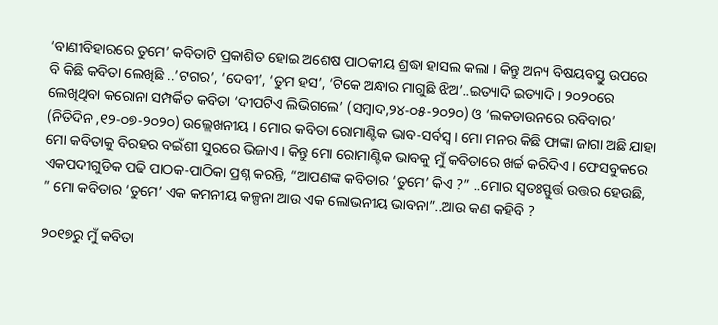‘ବାଣୀବିହାରରେ ତୁମେ’ କବିତାଟି ପ୍ରକାଶିତ ହୋଇ ଅଶେଷ ପାଠକୀୟ ଶ୍ରଦ୍ଧା ହାସଲ କଲା । କିନ୍ତୁ ଅନ୍ୟ ବିଷୟବସ୍ତୁ ଉପରେ ବି କିଛି କବିତା ଲେଖିଛି ..’ଟଗର’, ‘ଦେବୀ’, ‘ତୁମ ହସ’, ‘ଟିକେ ଅନ୍ଧାର ମାଗୁଛି ଝିଅ’..ଇତ୍ୟାଦି ଇତ୍ୟାଦି । ୨୦୨୦ରେ ଲେଖିଥିବା କରୋନା ସମ୍ପର୍କିତ କବିତା ‘ଦୀପଟିଏ ଲିଭିଗଲେ’ (ସମ୍ବାଦ,୨୪-୦୫-୨୦୨୦) ଓ ‘ଲକଡାଉନରେ ରବିବାର’ (ନିତିଦିନ ,୧୨-୦୭-୨୦୨୦) ଉଲ୍ଲେଖନୀୟ । ମୋର କବିତା ରୋମାଣ୍ଟିକ ଭାବ-ସର୍ବସ୍ୱ । ମୋ ମନର କିଛି ଫାଙ୍କା ଜାଗା ଅଛି ଯାହା ମୋ କବିତାକୁ ବିରହର ବଇଁଶୀ ସୁରରେ ଭିଜାଏ । କିନ୍ତୁ ମୋ ରୋମାଣ୍ଟିକ ଭାବକୁ ମୁଁ କବିତାରେ ଖର୍ଚ୍ଚ କରିଦିଏ । ଫେସବୁକରେ ଏକପଦୀଗୁଡିକ ପଢି ପାଠକ-ପାଠିକା ପ୍ରଶ୍ନ କରନ୍ତି, “ଆପଣଙ୍କ କବିତାର ‘ତୁମେ’ କିଏ ?” ..ମୋର ସ୍ୱତଃସ୍ଫୁର୍ତ୍ତ ଉତ୍ତର ହେଉଛି, ” ମୋ କବିତାର ‘ତୁମେ’ ଏକ କମନୀୟ କଳ୍ପନା ଆଉ ଏକ ଲୋଭନୀୟ ଭାବନା”..ଆଉ କଣ କହିବି ?

୨୦୧୭ରୁ ମୁଁ କବିତା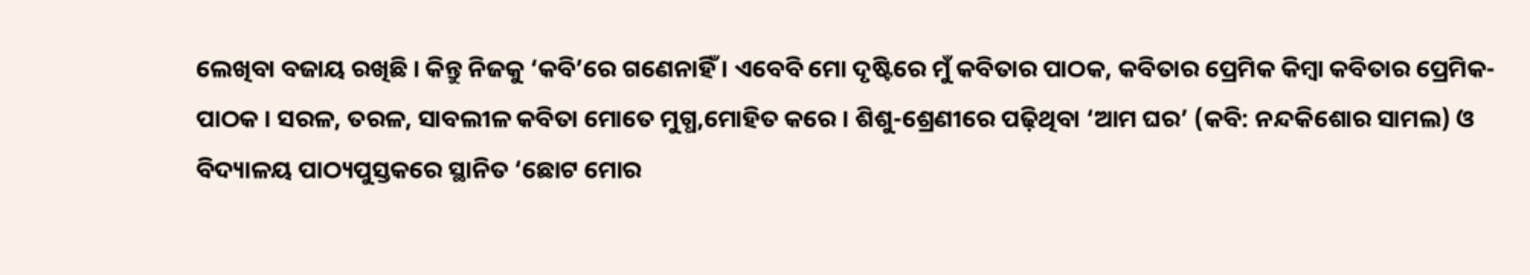ଲେଖିବା ବଜାୟ ରଖିଛି । କିନ୍ତୁ ନିଜକୁ ‘କବି’ରେ ଗଣେନାହିଁ । ଏବେବି ମୋ ଦୃଷ୍ଟିରେ ମୁଁ କବିତାର ପାଠକ, କବିତାର ପ୍ରେମିକ କିମ୍ବା କବିତାର ପ୍ରେମିକ-ପାଠକ । ସରଳ, ତରଳ, ସାବଲୀଳ କବିତା ମୋତେ ମୁଗ୍ଧ,ମୋହିତ କରେ । ଶିଶୁ-ଶ୍ରେଣୀରେ ପଢ଼ିଥିବା ‘ଆମ ଘର’ (କବି: ନନ୍ଦକିଶୋର ସାମଲ) ଓ ବିଦ୍ୟାଳୟ ପାଠ୍ୟପୁସ୍ତକରେ ସ୍ଥାନିତ ‘ଛୋଟ ମୋର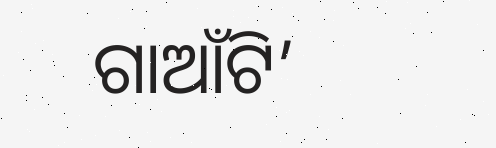ଗାଆଁଟି’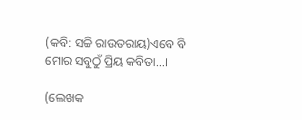(କବି: ସଚ୍ଚି ରାଉତରାୟ)ଏବେ ବି ମୋର ସବୁଠୁଁ ପ୍ରିୟ କବିତା…।

(ଲେଖକ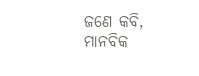ଜଣେ କବି, ମାନବିକ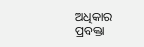ଅଧିକାର ପ୍ରବକ୍ତା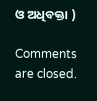ଓ ଅଧିବକ୍ତା )

Comments are closed.